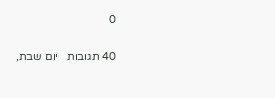0

40 תגובות   יום שבת,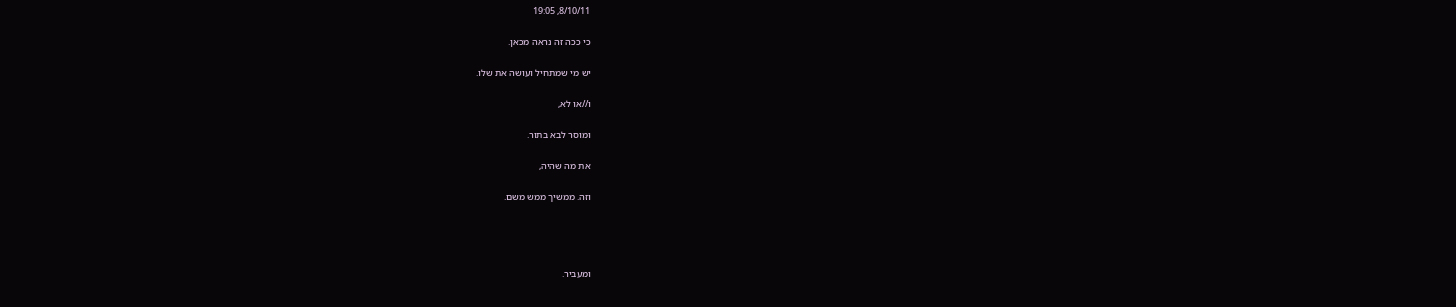8/10/11, 19:05

כי ככה זה נראה מכאן.

יש מי שמתחיל ועושה את שלו.

ו//או לא,

ומוסר לבא בתור.

את מה שהיה,

וזה. ממשיך ממש משם.




ומעביר.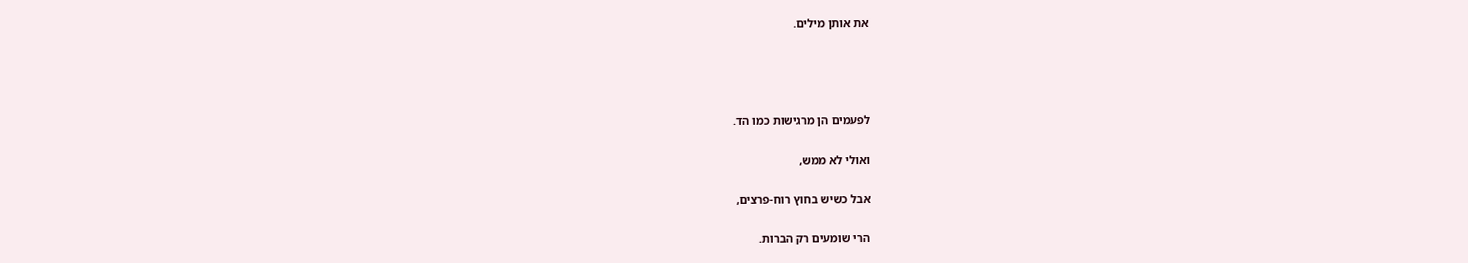את אותן מילים.




לפעמים הן מרגישות כמו הד.

ואולי לא ממש,

אבל כשיש בחוץ רוח-פרצים,

הרי שומעים רק הברות.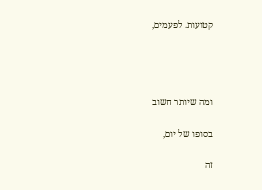קטועות. לפעמים,




ומה שיותר חשוב

בסופו של יום,

זה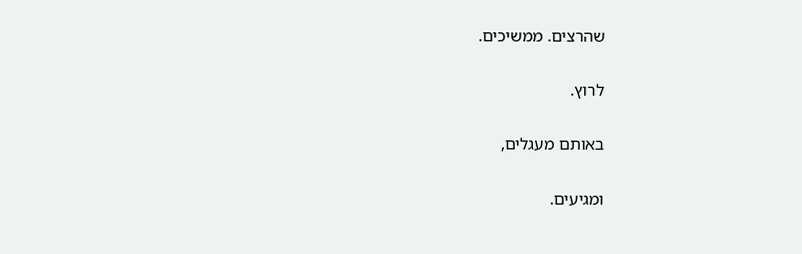שהרצים. ממשיכים.

לרוץ.

באותם מעגלים,

ומגיעים.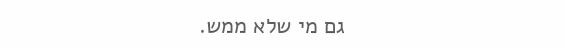גם מי שלא ממש.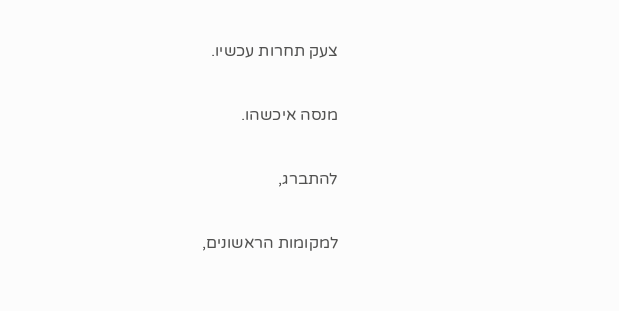צעק תחרות עכשיו.

מנסה איכשהו.

להתברג,

למקומות הראשונים,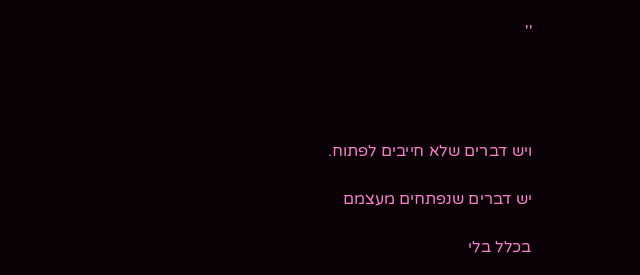''




ויש דברים שלא חייבים לפתוח.

יש דברים שנפתחים מעצמם

בכלל בלי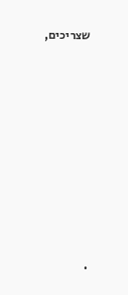שצריכים,















.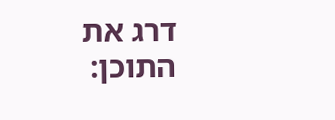דרג את התוכן: